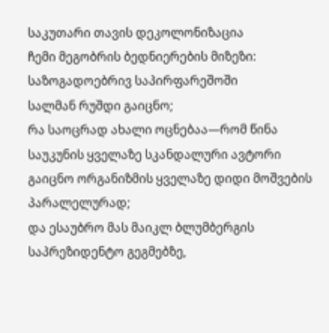საკუთარი თავის დეკოლონიზაცია
ჩემი მეგობრის ბედნიერების მიზეზი: საზოგადოებრივ საპირფარეშოში
სალმან რუშდი გაიცნო;
რა საოცრად ახალი ოცნებაა—რომ წინა საუკუნის ყველაზე სკანდალური ავტორი
გაიცნო ორგანიზმის ყველაზე დიდი მოშვების პარალელურად;
და ესაუბრო მას მაიკლ ბლუმბერგის საპრეზიდენტო გეგმებზე,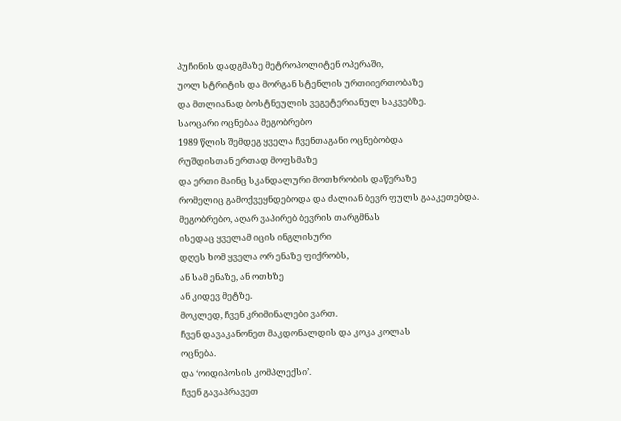პუჩინის დადგმაზე მეტროპოლიტენ ოპერაში,
უოლ სტრიტის და მორგან სტენლის ურთიიერთობაზე
და მთლიანად ბოსტნეულის ვეგეტერიანულ საკვებზე.
საოცარი ოცნებაა მეგობრებო
1989 წლის შემდეგ ყველა ჩვენთაგანი ოცნებობდა
რუშდისთან ერთად მოფსმაზე
და ერთი მაინც სკანდალური მოთხრობის დაწერაზე
რომელიც გამოქვეყნდებოდა და ძალიან ბევრ ფულს გააკეთებდა.
მეგობრებო, აღარ ვაპირებ ბევრის თარგმნას
ისედაც ყველამ იცის ინგლისური
დღეს ხომ ყველა ორ ენაზე ფიქრობს,
ან სამ ენაზე, ან ოთხზე
ან კიდევ მეტზე.
მოკლედ, ჩვენ კრიმინალები ვართ.
ჩვენ დავაკანონეთ მაკდონალდის და კოკა კოლას
ოცნება.
და ‘ოიდიპოსის კომპლექსი’.
ჩვენ გავაპრავეთ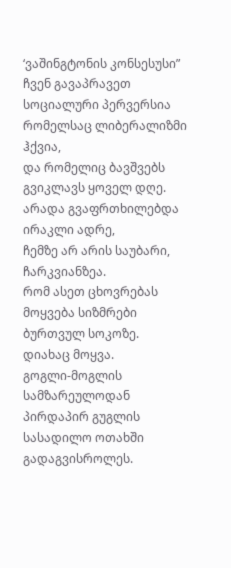‘ვაშინგტონის კონსესუსი”
ჩვენ გავაპრავეთ სოციალური პერვერსია
რომელსაც ლიბერალიზმი ჰქვია,
და რომელიც ბავშვებს გვიკლავს ყოველ დღე.
არადა გვაფრთხილებდა ირაკლი ადრე,
ჩემზე არ არის საუბარი, ჩარკვიანზეა.
რომ ასეთ ცხოვრებას მოყვება სიზმრები
ბურთვულ სოკოზე.
დიახაც მოყვა.
გოგლი-მოგლის სამზარეულოდან
პირდაპირ გუგლის სასადილო ოთახში გადაგვისროლეს.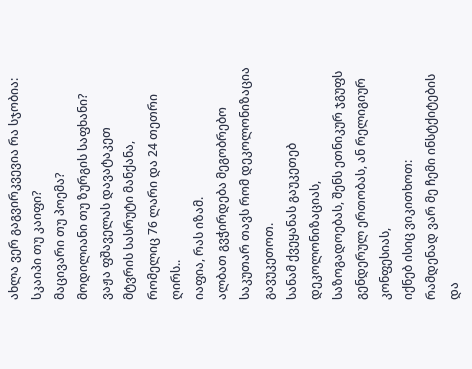ახლა ვერ გაგვირკვევია რა სჯობია:
სკაიპი თუ კაიფი?
მაცივარი თუ პოემა?
მოდილიანი თუ ზურგის საფხანი?
ვაჟა ფშაველას დავატაკეთ
მტვრის სასრუტი მანქანა,
რომელიც 76 ლარი და 24 თეთრი ღირს..
იაფია, რას იზამ.
ალბათ გვჭირდება მეგობრებო
საკუთარ თავს რომ დეკოლონიზაცია გავუკეთოთ.
სანამ ქვეყანას გაუკეთებ დეკოლონიზაციას,
საზოგადოებას, შენს ეთნიკურ ჯგუფს
გენდერულ ერთობას, ან რელიგიურ კონფესიას,
იქნებ ისიც ვიკითხოთ:
რამდენად ვარ მე ჩემი ინსტქიტების და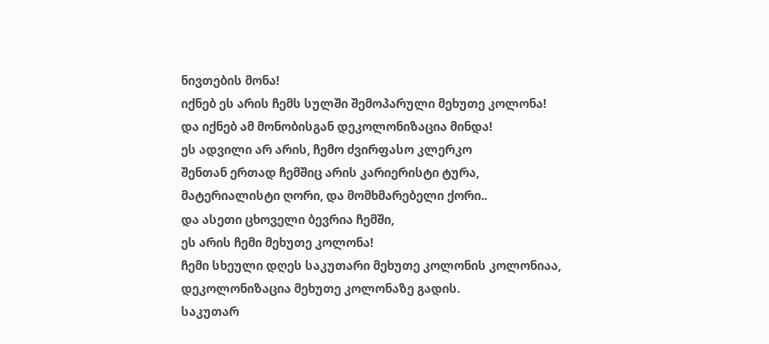ნივთების მონა!
იქნებ ეს არის ჩემს სულში შემოპარული მეხუთე კოლონა!
და იქნებ ამ მონობისგან დეკოლონიზაცია მინდა!
ეს ადვილი არ არის, ჩემო ძვირფასო კლერკო
შენთან ერთად ჩემშიც არის კარიერისტი ტურა,
მატერიალისტი ღორი, და მომხმარებელი ქორი..
და ასეთი ცხოველი ბევრია ჩემში,
ეს არის ჩემი მეხუთე კოლონა!
ჩემი სხეული დღეს საკუთარი მეხუთე კოლონის კოლონიაა,
დეკოლონიზაცია მეხუთე კოლონაზე გადის.
საკუთარ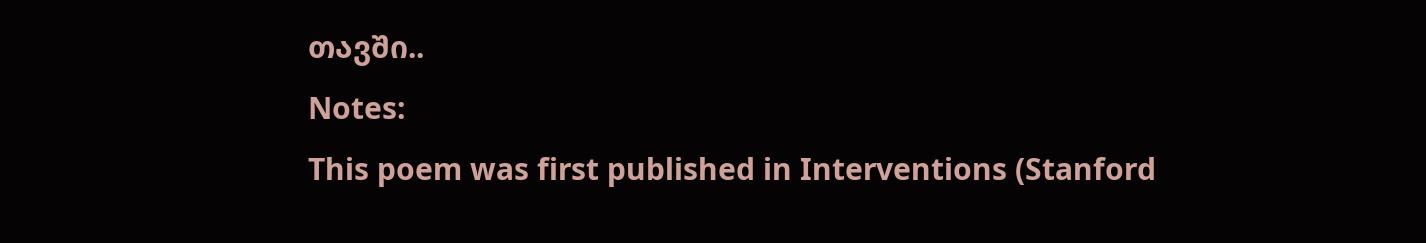თავში..
Notes:
This poem was first published in Interventions (Stanford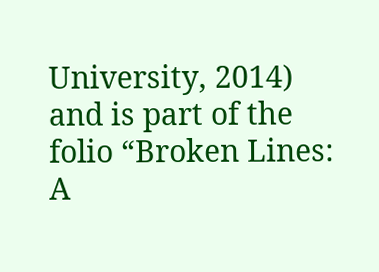University, 2014) and is part of the folio “Broken Lines: A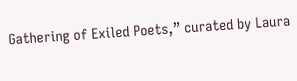Gathering of Exiled Poets,” curated by Laura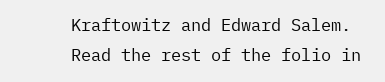Kraftowitz and Edward Salem. Read the rest of the folio in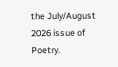the July/August 2026 issue of Poetry.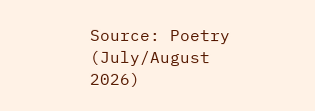Source: Poetry (July/August 2026)